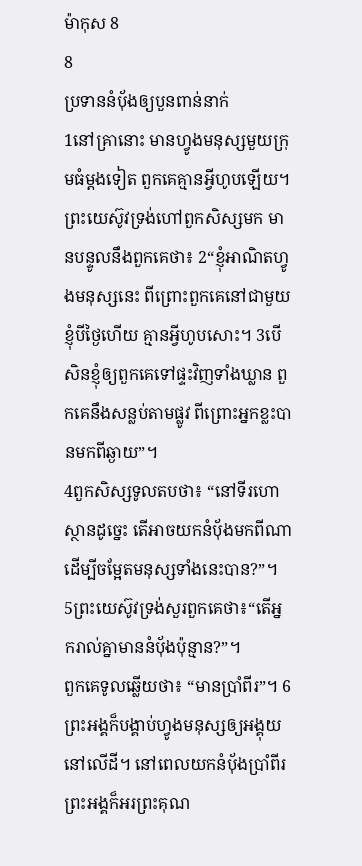ម៉ាកុស 8
8
ប្រទាននំប៉័ងឲ្យបួនពាន់នាក់
1នៅគ្រានោះ មានហ្វូងមនុស្សមួយក្រុមធំម្ដងទៀត ពួកគេគ្មានអ្វីហូបឡើយ។ ព្រះយេស៊ូវទ្រង់ហៅពួកសិស្សមក មានបន្ទូលនឹងពួកគេថា៖ 2“ខ្ញុំអាណិតហ្វូងមនុស្សនេះ ពីព្រោះពួកគេនៅជាមួយខ្ញុំបីថ្ងៃហើយ គ្មានអ្វីហូបសោះ។ 3បើសិនខ្ញុំឲ្យពួកគេទៅផ្ទះវិញទាំងឃ្លាន ពួកគេនឹងសន្លប់តាមផ្លូវ ពីព្រោះអ្នកខ្លះបានមកពីឆ្ងាយ”។
4ពួកសិស្សទូលតបថា៖ “នៅទីរហោស្ថានដូច្នេះ តើអាចយកនំប៉័ងមកពីណា ដើម្បីចម្អែតមនុស្សទាំងនេះបាន?”។
5ព្រះយេស៊ូវទ្រង់សួរពួកគេថា៖“តើអ្នករាល់គ្នាមាននំប៉័ងប៉ុន្មាន?”។
ពួកគេទូលឆ្លើយថា៖ “មានប្រាំពីរ”។ 6ព្រះអង្គក៏បង្គាប់ហ្វូងមនុស្សឲ្យអង្គុយនៅលើដី។ នៅពេលយកនំប៉័ងប្រាំពីរ ព្រះអង្គក៏អរព្រះគុណ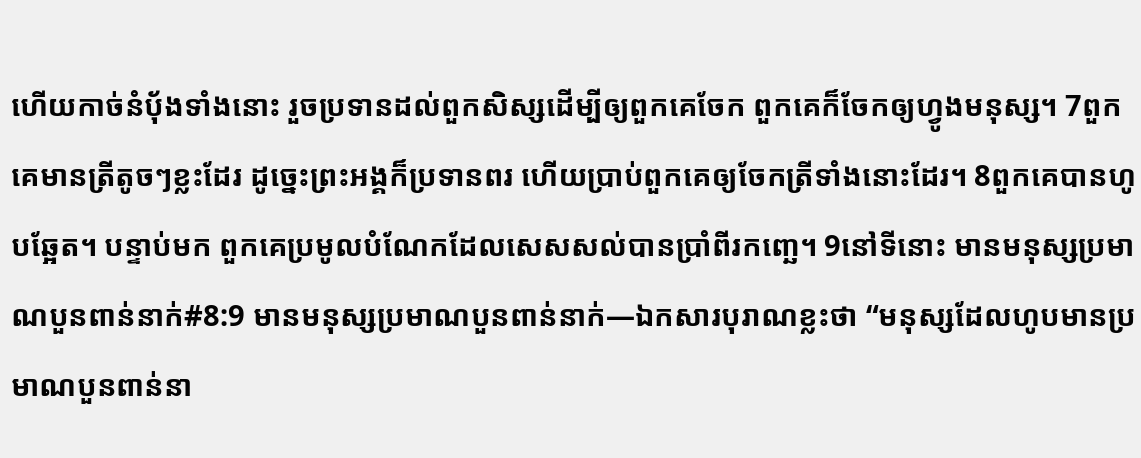ហើយកាច់នំប៉័ងទាំងនោះ រួចប្រទានដល់ពួកសិស្សដើម្បីឲ្យពួកគេចែក ពួកគេក៏ចែកឲ្យហ្វូងមនុស្ស។ 7ពួកគេមានត្រីតូចៗខ្លះដែរ ដូច្នេះព្រះអង្គក៏ប្រទានពរ ហើយប្រាប់ពួកគេឲ្យចែកត្រីទាំងនោះដែរ។ 8ពួកគេបានហូបឆ្អែត។ បន្ទាប់មក ពួកគេប្រមូលបំណែកដែលសេសសល់បានប្រាំពីរកញ្ឆេ។ 9នៅទីនោះ មានមនុស្សប្រមាណបួនពាន់នាក់#8:9 មានមនុស្សប្រមាណបួនពាន់នាក់―ឯកសារបុរាណខ្លះថា “មនុស្សដែលហូបមានប្រមាណបួនពាន់នា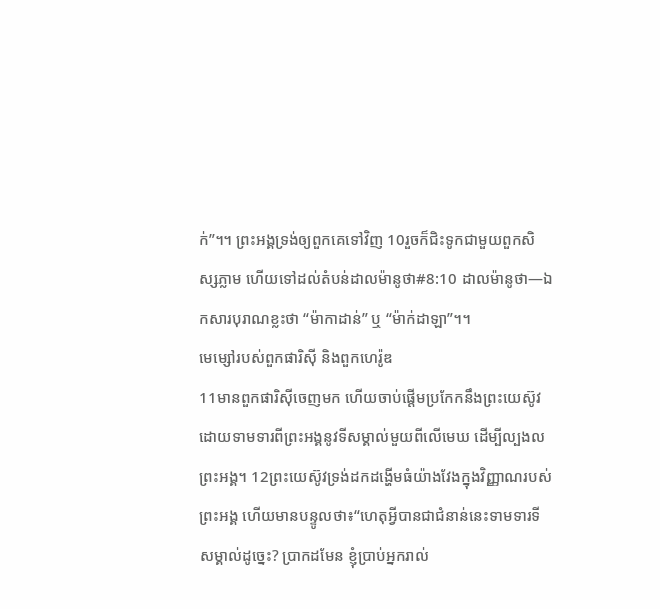ក់”។។ ព្រះអង្គទ្រង់ឲ្យពួកគេទៅវិញ 10រួចក៏ជិះទូកជាមួយពួកសិស្សភ្លាម ហើយទៅដល់តំបន់ដាលម៉ានូថា#8:10 ដាលម៉ានូថា―ឯកសារបុរាណខ្លះថា “ម៉ាកាដាន់” ឬ “ម៉ាក់ដាឡា”។។
មេម្សៅរបស់ពួកផារិស៊ី និងពួកហេរ៉ូឌ
11មានពួកផារិស៊ីចេញមក ហើយចាប់ផ្ដើមប្រកែកនឹងព្រះយេស៊ូវ ដោយទាមទារពីព្រះអង្គនូវទីសម្គាល់មួយពីលើមេឃ ដើម្បីល្បងលព្រះអង្គ។ 12ព្រះយេស៊ូវទ្រង់ដកដង្ហើមធំយ៉ាងវែងក្នុងវិញ្ញាណរបស់ព្រះអង្គ ហើយមានបន្ទូលថា៖“ហេតុអ្វីបានជាជំនាន់នេះទាមទារទីសម្គាល់ដូច្នេះ? ប្រាកដមែន ខ្ញុំប្រាប់អ្នករាល់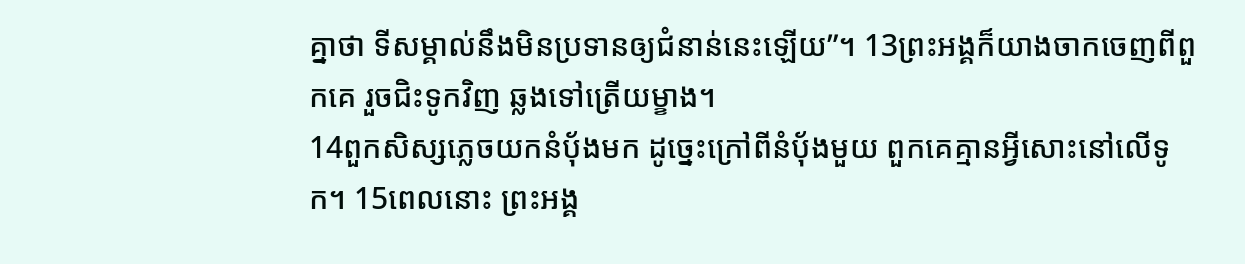គ្នាថា ទីសម្គាល់នឹងមិនប្រទានឲ្យជំនាន់នេះឡើយ”។ 13ព្រះអង្គក៏យាងចាកចេញពីពួកគេ រួចជិះទូកវិញ ឆ្លងទៅត្រើយម្ខាង។
14ពួកសិស្សភ្លេចយកនំប៉័ងមក ដូច្នេះក្រៅពីនំប៉័ងមួយ ពួកគេគ្មានអ្វីសោះនៅលើទូក។ 15ពេលនោះ ព្រះអង្គ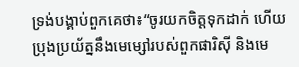ទ្រង់បង្គាប់ពួកគេថា៖“ចូរយកចិត្តទុកដាក់ ហើយប្រុងប្រយ័ត្ននឹងមេម្សៅរបស់ពួកផារិស៊ី និងមេ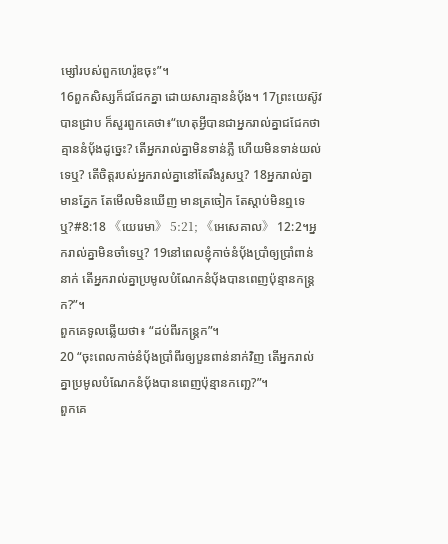ម្សៅរបស់ពួកហេរ៉ូឌចុះ”។
16ពួកសិស្សក៏ជជែកគ្នា ដោយសារគ្មាននំប៉័ង។ 17ព្រះយេស៊ូវបានជ្រាប ក៏សួរពួកគេថា៖“ហេតុអ្វីបានជាអ្នករាល់គ្នាជជែកថាគ្មាននំប៉័ងដូច្នេះ? តើអ្នករាល់គ្នាមិនទាន់ភ្លឺ ហើយមិនទាន់យល់ទេឬ? តើចិត្តរបស់អ្នករាល់គ្នានៅតែរឹងរូសឬ? 18អ្នករាល់គ្នាមានភ្នែក តែមើលមិនឃើញ មានត្រចៀក តែស្ដាប់មិនឮទេឬ?#8:18 《យេរេមា》 5:21; 《អេសេគាល》 12:2។អ្នករាល់គ្នាមិនចាំទេឬ? 19នៅពេលខ្ញុំកាច់នំប៉័ងប្រាំឲ្យប្រាំពាន់នាក់ តើអ្នករាល់គ្នាប្រមូលបំណែកនំប៉័ងបានពេញប៉ុន្មានកន្ត្រក?”។
ពួកគេទូលឆ្លើយថា៖ “ដប់ពីរកន្ត្រក”។
20 “ចុះពេលកាច់នំប៉័ងប្រាំពីរឲ្យបួនពាន់នាក់វិញ តើអ្នករាល់គ្នាប្រមូលបំណែកនំប៉័ងបានពេញប៉ុន្មានកញ្ឆេ?”។
ពួកគេ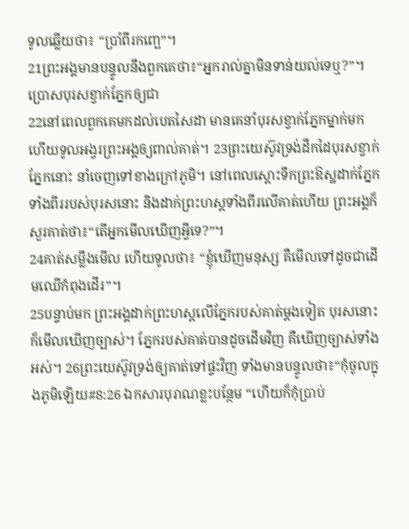ទូលឆ្លើយថា៖ “ប្រាំពីរកញ្ឆេ”។
21ព្រះអង្គមានបន្ទូលនឹងពួកគេថា៖“អ្នករាល់គ្នាមិនទាន់យល់ទេឬ?”។
ប្រោសបុរសខ្វាក់ភ្នែកឲ្យជា
22នៅពេលពួកគេមកដល់បេតសៃដា មានគេនាំបុរសខ្វាក់ភ្នែកម្នាក់មក ហើយទូលអង្វរព្រះអង្គឲ្យពាល់គាត់។ 23ព្រះយេស៊ូវទ្រង់ដឹកដៃបុរសខ្វាក់ភ្នែកនោះ នាំចេញទៅខាងក្រៅភូមិ។ នៅពេលស្ដោះទឹកព្រះឱស្ឋដាក់ភ្នែកទាំងពីររបស់បុរសនោះ និងដាក់ព្រះហស្តទាំងពីរលើគាត់ហើយ ព្រះអង្គក៏សួរគាត់ថា៖“តើអ្នកមើលឃើញអ្វីទេ?”។
24គាត់សម្លឹងមើល ហើយទូលថា៖ “ខ្ញុំឃើញមនុស្ស គឺមើលទៅដូចជាដើមឈើកំពុងដើរ”។
25បន្ទាប់មក ព្រះអង្គដាក់ព្រះហស្តលើភ្នែករបស់គាត់ម្ដងទៀត បុរសនោះក៏មើលឃើញច្បាស់។ ភ្នែករបស់គាត់បានដូចដើមវិញ គឺឃើញច្បាស់ទាំងអស់។ 26ព្រះយេស៊ូវទ្រង់ឲ្យគាត់ទៅផ្ទះវិញ ទាំងមានបន្ទូលថា៖“កុំចូលក្នុងភូមិឡើយ#8:26 ឯកសារបុរាណខ្លះបន្ថែម “ហើយក៏កុំប្រាប់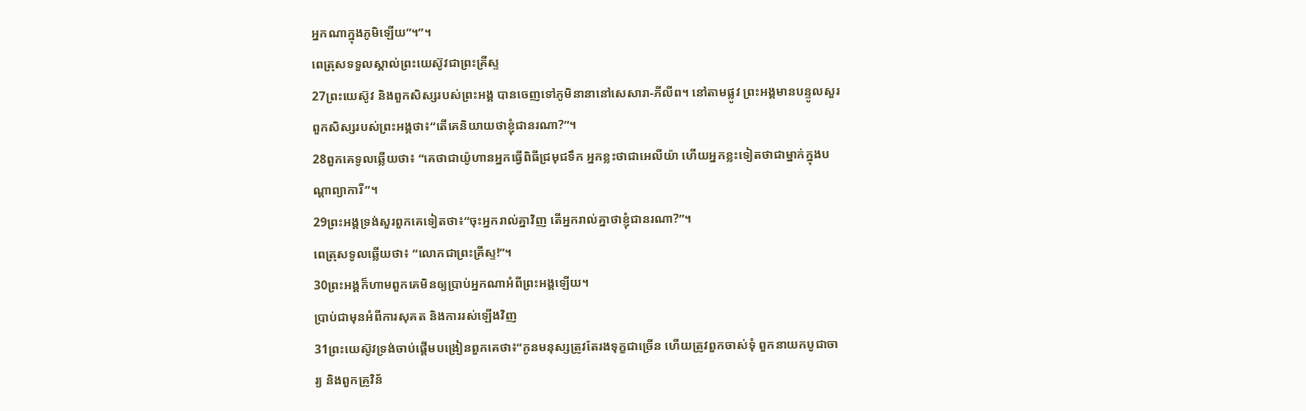អ្នកណាក្នុងភូមិឡើយ”។”។
ពេត្រុសទទួលស្គាល់ព្រះយេស៊ូវជាព្រះគ្រីស្ទ
27ព្រះយេស៊ូវ និងពួកសិស្សរបស់ព្រះអង្គ បានចេញទៅភូមិនានានៅសេសារា-ភីលីព។ នៅតាមផ្លូវ ព្រះអង្គមានបន្ទូលសួរពួកសិស្សរបស់ព្រះអង្គថា៖“តើគេនិយាយថាខ្ញុំជានរណា?”។
28ពួកគេទូលឆ្លើយថា៖ “គេថាជាយ៉ូហានអ្នកធ្វើពិធីជ្រមុជទឹក អ្នកខ្លះថាជាអេលីយ៉ា ហើយអ្នកខ្លះទៀតថាជាម្នាក់ក្នុងបណ្ដាព្យាការី”។
29ព្រះអង្គទ្រង់សួរពួកគេទៀតថា៖“ចុះអ្នករាល់គ្នាវិញ តើអ្នករាល់គ្នាថាខ្ញុំជានរណា?”។
ពេត្រុសទូលឆ្លើយថា៖ “លោកជាព្រះគ្រីស្ទ!”។
30ព្រះអង្គក៏ហាមពួកគេមិនឲ្យប្រាប់អ្នកណាអំពីព្រះអង្គឡើយ។
ប្រាប់ជាមុនអំពីការសុគត និងការរស់ឡើងវិញ
31ព្រះយេស៊ូវទ្រង់ចាប់ផ្ដើមបង្រៀនពួកគេថា៖“កូនមនុស្សត្រូវតែរងទុក្ខជាច្រើន ហើយត្រូវពួកចាស់ទុំ ពួកនាយកបូជាចារ្យ និងពួកគ្រូវិន័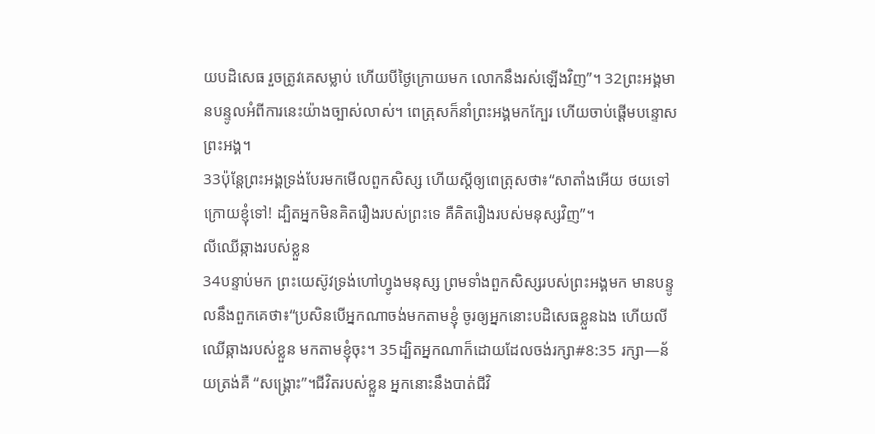យបដិសេធ រួចត្រូវគេសម្លាប់ ហើយបីថ្ងៃក្រោយមក លោកនឹងរស់ឡើងវិញ”។ 32ព្រះអង្គមានបន្ទូលអំពីការនេះយ៉ាងច្បាស់លាស់។ ពេត្រុសក៏នាំព្រះអង្គមកក្បែរ ហើយចាប់ផ្ដើមបន្ទោសព្រះអង្គ។
33ប៉ុន្តែព្រះអង្គទ្រង់បែរមកមើលពួកសិស្ស ហើយស្ដីឲ្យពេត្រុសថា៖“សាតាំងអើយ ថយទៅក្រោយខ្ញុំទៅ! ដ្បិតអ្នកមិនគិតរឿងរបស់ព្រះទេ គឺគិតរឿងរបស់មនុស្សវិញ”។
លីឈើឆ្កាងរបស់ខ្លួន
34បន្ទាប់មក ព្រះយេស៊ូវទ្រង់ហៅហ្វូងមនុស្ស ព្រមទាំងពួកសិស្សរបស់ព្រះអង្គមក មានបន្ទូលនឹងពួកគេថា៖“ប្រសិនបើអ្នកណាចង់មកតាមខ្ញុំ ចូរឲ្យអ្នកនោះបដិសេធខ្លួនឯង ហើយលីឈើឆ្កាងរបស់ខ្លួន មកតាមខ្ញុំចុះ។ 35ដ្បិតអ្នកណាក៏ដោយដែលចង់រក្សា#8:35 រក្សា―ន័យត្រង់គឺ “សង្គ្រោះ”។ជីវិតរបស់ខ្លួន អ្នកនោះនឹងបាត់ជីវិ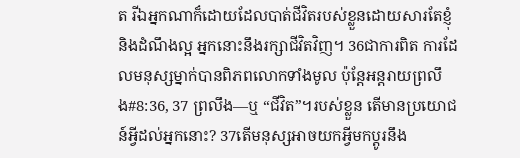ត រីឯអ្នកណាក៏ដោយដែលបាត់ជីវិតរបស់ខ្លួនដោយសារតែខ្ញុំ និងដំណឹងល្អ អ្នកនោះនឹងរក្សាជីវិតវិញ។ 36ជាការពិត ការដែលមនុស្សម្នាក់បានពិភពលោកទាំងមូល ប៉ុន្តែអន្តរាយព្រលឹង#8:36, 37 ព្រលឹង―ឬ “ជីវិត”។របស់ខ្លួន តើមានប្រយោជន៍អ្វីដល់អ្នកនោះ? 37តើមនុស្សអាចយកអ្វីមកប្ដូរនឹង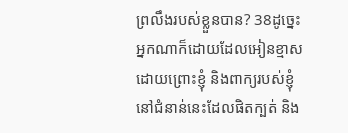ព្រលឹងរបស់ខ្លួនបាន? 38ដូច្នេះ អ្នកណាក៏ដោយដែលអៀនខ្មាសដោយព្រោះខ្ញុំ និងពាក្យរបស់ខ្ញុំ នៅជំនាន់នេះដែលផិតក្បត់ និង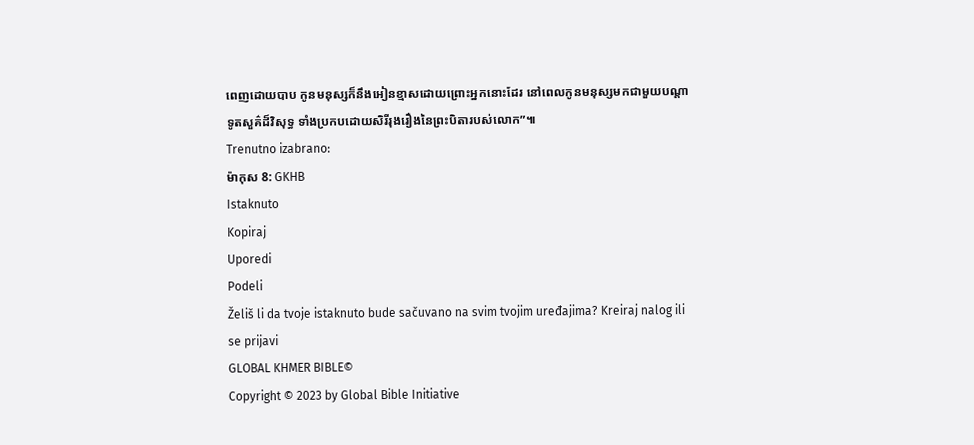ពេញដោយបាប កូនមនុស្សក៏នឹងអៀនខ្មាសដោយព្រោះអ្នកនោះដែរ នៅពេលកូនមនុស្សមកជាមួយបណ្ដាទូតសួគ៌ដ៏វិសុទ្ធ ទាំងប្រកបដោយសិរីរុងរឿងនៃព្រះបិតារបស់លោក”៕
Trenutno izabrano:
ម៉ាកុស 8: GKHB
Istaknuto
Kopiraj
Uporedi
Podeli
Želiš li da tvoje istaknuto bude sačuvano na svim tvojim uređajima? Kreiraj nalog ili se prijavi
GLOBAL KHMER BIBLE©
Copyright © 2023 by Global Bible Initiative